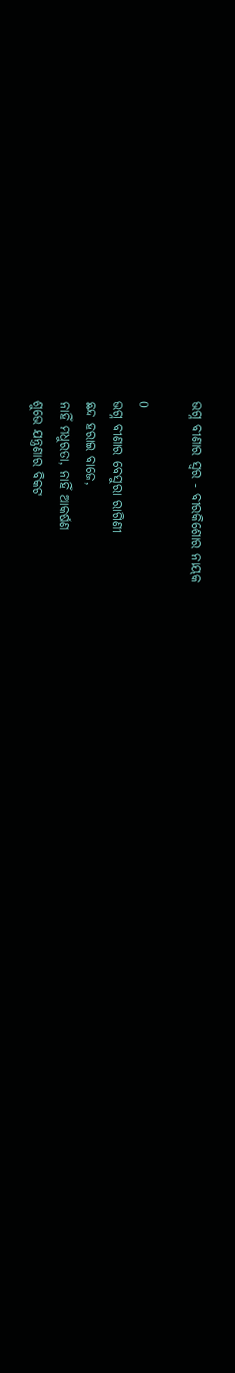ଭଗ୍ନ ବୀଣାର ସ୍ୱର - ବୀରକିଶୋର ନାୟକ

0
ଭଗ୍ନ ବୀଣାର ବେସୁରା ରାଗିଣୀ
ଛନ୍ଦ ହରାଇ ବାଜେ,
ନାହିଁ ମଧୁରତା, ନାହିଁ ଆକର୍ଷଣ
ଶୁଭେ ଯନ୍ତ୍ରଣାର ବିକଟ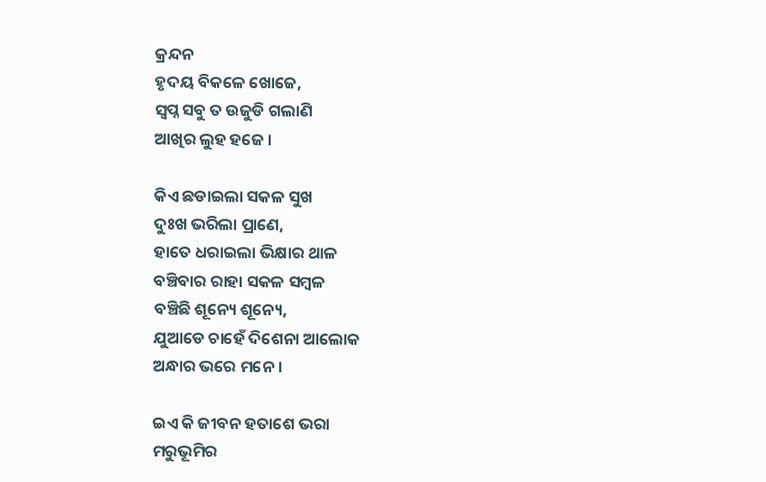କ୍ରନ୍ଦନ
ହୃଦୟ ବିକଳେ ଖୋଜେ,
ସ୍ବପ୍ନ ସବୁ ତ ଉଜୁଡି ଗଲାଣି
ଆଖିର ଲୁହ ହଜେ ।

କିଏ ଛଡାଇଲା ସକଳ ସୁଖ
ଦୁଃଖ ଭରିଲା ପ୍ରାଣେ,
ହାତେ ଧରାଇଲା ଭିକ୍ଷାର ଥାଳ
ବଞ୍ଚିବାର ରାହା ସକଳ ସମ୍ବଳ
ବଞ୍ଚିଛି ଶୂନ୍ୟେ ଶୂନ୍ୟେ,
ଯୁଆଡେ ଚାହେଁ ଦିଶେନା ଆଲୋକ
ଅନ୍ଧାର ଭରେ ମନେ ।

ଇଏ କି ଜୀବନ ହତାଶେ ଭରା
ମରୁଭୂମିର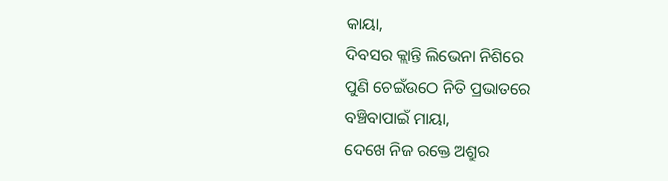କାୟା,
ଦିବସର କ୍ଲାନ୍ତି ଲିଭେନା ନିଶିରେ
ପୁଣି ଚେଇଁଉଠେ ନିତି ପ୍ରଭାତରେ
ବଞ୍ଚିବାପାଇଁ ମାୟା,
ଦେଖେ ନିଜ ରକ୍ତେ ଅଶ୍ରୁର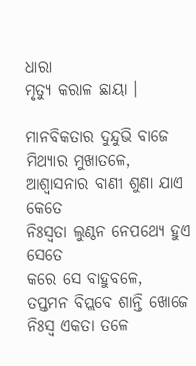ଧାରା
ମୃତ୍ୟୁ କରାଳ ଛାୟା ।

ମାନବିକତାର ଦୁନ୍ଦୁଭି ବାଜେ
ମିଥ୍ୟାର ମୁଖାତଳେ,
ଆଶ୍ୱାସନାର ବାଣୀ ଶୁଣା ଯାଏ କେତେ
ନିଃସ୍ୱତା ଲୁଣ୍ଠନ ନେପଥ୍ୟେ ହୁଏ ସେତେ
କରେ ସେ ବାହୁବଳେ,
ତପ୍ତମନ ବିପ୍ଲବେ ଶାନ୍ତି ଖୋଜେ
ନିଃସ୍ୱ ଏକତା ତଳେ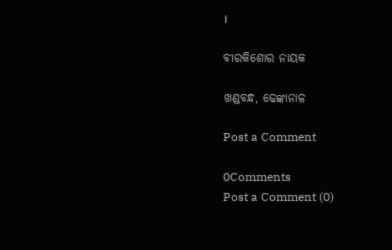।

ବୀରକିଶୋର ନାୟକ

ଖଣ୍ଡବନ୍ଧ, ଢେଙ୍କାନାଳ

Post a Comment

0Comments
Post a Comment (0)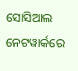ସୋସିଆଲ ନେଟୱାର୍କରେ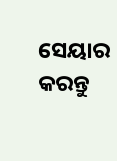ସେୟାର କରନ୍ତୁ